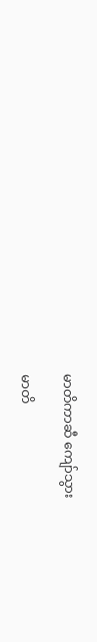မာတိကာဆီ ကျော်သွား

မာတိ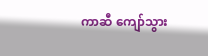ကာဆီ ကျော်သွား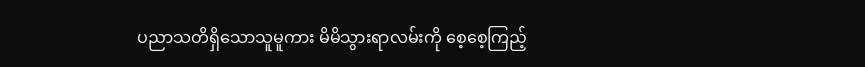ပညာသတိရှိသောသူမူကား မိမိသွားရာလမ်းကို စေ့စေ့ကြည့်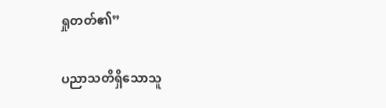ရှုတတ်၏”

ပညာသတိရှိသောသူ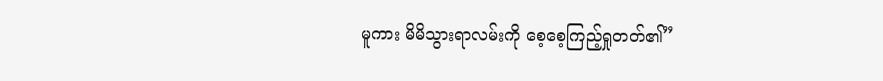မူကား မိမိသွားရာလမ်းကို စေ့စေ့ကြည့်ရှုတတ်၏”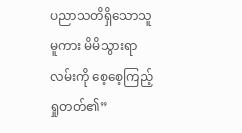ပညာသတိရှိသောသူမူကား မိမိသွားရာလမ်းကို စေ့စေ့ကြည့်ရှုတတ်၏”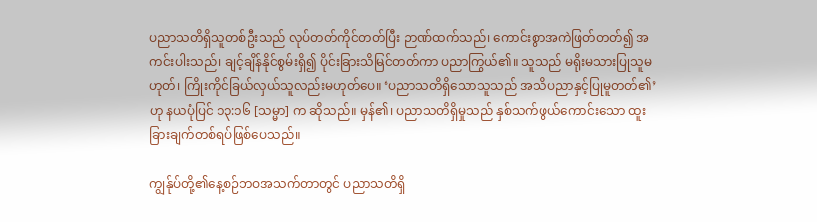ပညာသတိရှိသူတစ်ဦးသည် လုပ်တတ်ကိုင်တတ်ပြီး ဉာဏ်ထက်သည်၊ ကောင်းစွာအကဲဖြတ်တတ်၍ အကင်းပါးသည်၊ ချင့်ချိန်နိုင်စွမ်းရှိ၍ ပိုင်းခြားသိမြင်တတ်ကာ ပညာကြွယ်၏။ သူသည် မရိုးမသားပြုသူမဟုတ်၊ ကြိုးကိုင်ခြယ်လှယ်သူလည်းမဟုတ်ပေ။ ‘ပညာသတိရှိသောသူသည် အသိပညာနှင့်ပြုမူတတ်၏’ ဟု နယပုံပြင် ၁၃:၁၆ [သမ္မာ] က ဆိုသည်။ မှန်၏၊ ပညာသတိရှိမှုသည် နှစ်သက်ဖွယ်ကောင်းသော ထူးခြားချက်တစ်ရပ်ဖြစ်ပေသည်။

ကျွန်ုပ်တို့၏နေ့စဉ်ဘဝအသက်တာတွင် ပညာသတိရှိ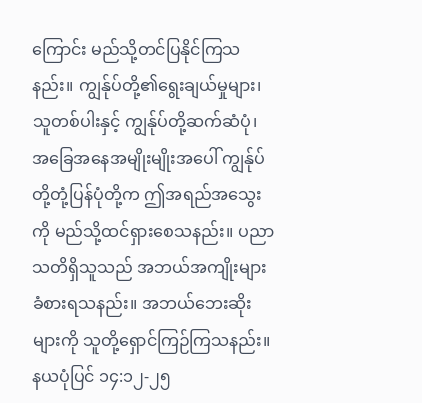ကြောင်း မည်သို့တင်ပြနိုင်ကြသနည်း။ ကျွန်ုပ်တို့၏ရွေးချယ်မှုများ၊ သူတစ်ပါးနှင့် ကျွန်ုပ်တို့ဆက်ဆံပုံ၊ အခြေအနေအမျိုးမျိုးအပေါ် ကျွန်ုပ်တို့တုံ့ပြန်ပုံတို့က ဤအရည်အသွေးကို မည်သို့ထင်ရှားစေသနည်း။ ပညာသတိရှိသူသည် အဘယ်အကျိုးများခံစားရသနည်း။ အဘယ်ဘေးဆိုးများကို သူတို့ရှောင်ကြဉ်ကြသနည်း။ နယပုံပြင် ၁၄:၁၂-၂၅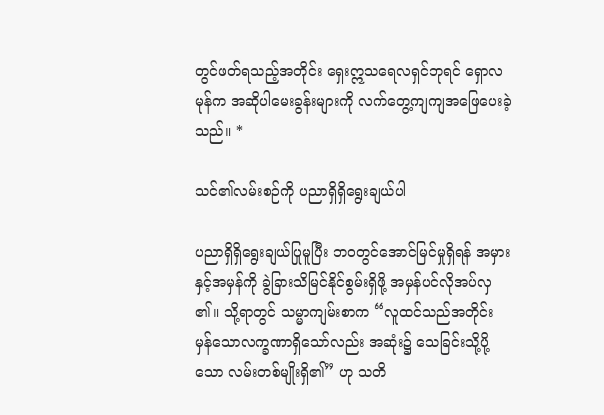တွင်ဖတ်ရသည့်အတိုင်း ရှေးဣသရေလရှင်ဘုရင် ရှောလမုန်က အဆိုပါမေးခွန်းများကို လက်တွေ့ကျကျအဖြေပေးခဲ့သည်။ *

သင်၏လမ်းစဉ်ကို ပညာရှိရှိရွေးချယ်ပါ

ပညာရှိရှိရွေးချယ်ပြုမူပြီး ဘဝတွင်အောင်မြင်မှုရှိရန် အမှားနှင့်အမှန်ကို ခွဲခြားသိမြင်နိုင်စွမ်းရှိဖို့ အမှန်ပင်လိုအပ်လှ၏။ သို့ရာတွင် သမ္မာကျမ်းစာက “လူထင်သည်အတိုင်း မှန်သောလက္ခဏာရှိသော်လည်း အဆုံး၌ သေခြင်းသို့ပို့သော လမ်းတစ်မျိုးရှိ၏” ဟု သတိ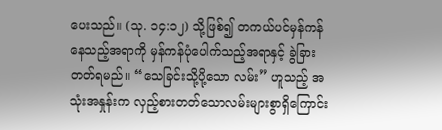ပေးသည်။ (သု. ၁၄:၁၂) သို့ဖြစ်၍ တကယ်ပင်မှန်ကန်နေသည့်အရာကို မှန်ကန်ပုံပေါက်သည့်အရာနှင့် ခွဲခြားတတ်ရမည်။ “သေခြင်းသို့ပို့သော လမ်း” ဟူသည့် အသုံးအနှုန်းက လှည့်စားတတ်သောလမ်းများစွာရှိကြောင်း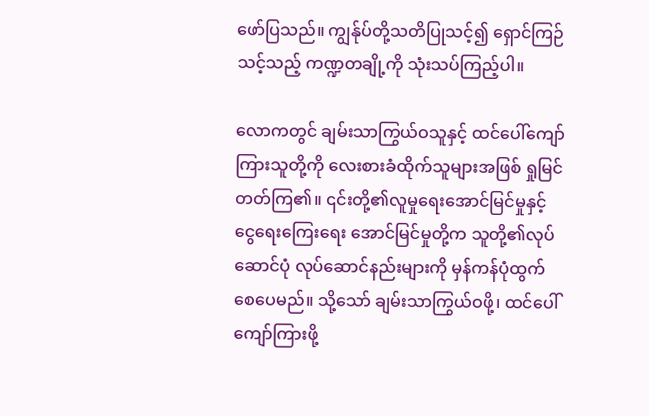ဖော်ပြသည်။ ကျွန်ုပ်တို့သတိပြုသင့်၍ ရှောင်ကြဉ်သင့်သည့် ကဏ္ဍတချို့ကို သုံးသပ်ကြည့်ပါ။

လောကတွင် ချမ်းသာကြွယ်ဝသူနှင့် ထင်ပေါ်ကျော်ကြားသူတို့ကို လေးစားခံထိုက်သူများအဖြစ် ရှုမြင်တတ်ကြ၏။ ၎င်းတို့၏လူမှုရေးအောင်မြင်မှုနှင့် ငွေရေးကြေးရေး အောင်မြင်မှုတို့က သူတို့၏လုပ်ဆောင်ပုံ လုပ်ဆောင်နည်းများကို မှန်ကန်ပုံထွက်စေပေမည်။ သို့သော် ချမ်းသာကြွယ်ဝဖို့၊ ထင်ပေါ်ကျော်ကြားဖို့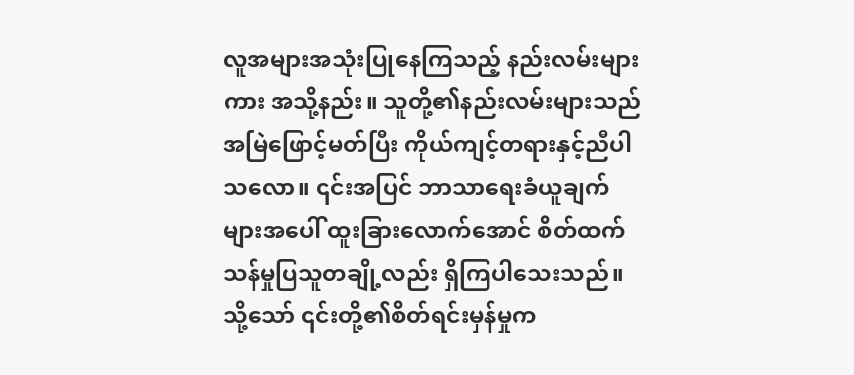လူအများအသုံးပြုနေကြသည့် နည်းလမ်းများကား အသို့နည်း။ သူတို့၏နည်းလမ်းများသည် အမြဲဖြောင့်မတ်ပြီး ကိုယ်ကျင့်တရားနှင့်ညီပါသလော။ ၎င်းအပြင် ဘာသာရေးခံယူချက်များအပေါ် ထူးခြားလောက်အောင် စိတ်ထက်သန်မှုပြသူတချို့လည်း ရှိကြပါသေးသည်။ သို့သော် ၎င်းတို့၏စိတ်ရင်းမှန်မှုက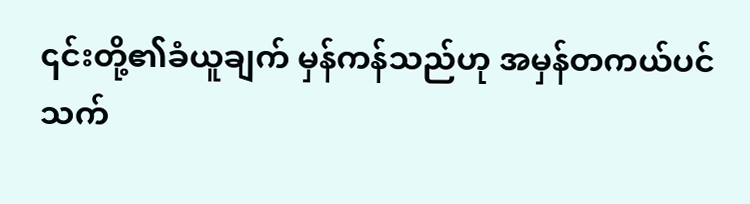၎င်းတို့၏ခံယူချက် မှန်ကန်သည်ဟု အမှန်တကယ်ပင် သက်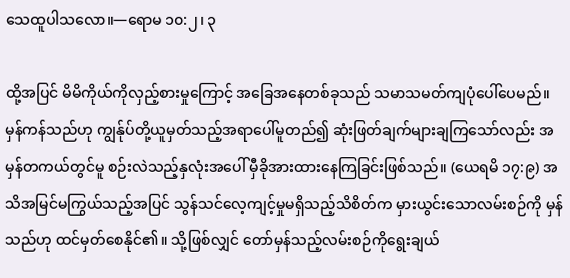သေထူပါသလော။—ရောမ ၁၀:၂၊ ၃

ထို့အပြင် မိမိကိုယ်ကိုလှည့်စားမှုကြောင့် အခြေအနေတစ်ခုသည် သမာသမတ်ကျပုံပေါ်ပေမည်။ မှန်ကန်သည်ဟု ကျွန်ုပ်တို့ယူမှတ်သည့်အရာပေါ်မူတည်၍ ဆုံးဖြတ်ချက်များချကြသော်လည်း အမှန်တကယ်တွင်မူ စဉ်းလဲသည့်နှလုံးအပေါ် မှီခိုအားထားနေကြခြင်းဖြစ်သည်။ (ယေရမိ ၁၇:၉) အသိအမြင်မကြွယ်သည့်အပြင် သွန်သင်လေ့ကျင့်မှုမရှိသည့်သိစိတ်က မှားယွင်းသောလမ်းစဉ်ကို မှန်သည်ဟု ထင်မှတ်စေနိုင်၏။ သို့ဖြစ်လျှင် တော်မှန်သည့်လမ်းစဉ်ကိုရွေးချယ်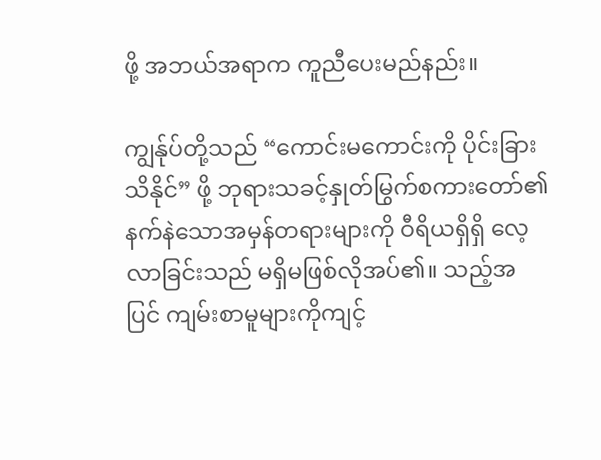ဖို့ အဘယ်အရာက ကူညီပေးမည်နည်း။

ကျွန်ုပ်တို့သည် “ကောင်းမကောင်းကို ပိုင်းခြားသိနိုင်” ဖို့ ဘုရားသခင့်နှုတ်မြွက်စကားတော်၏ နက်နဲသောအမှန်တရားများကို ဝီရိယရှိရှိ လေ့လာခြင်းသည် မရှိမဖြစ်လိုအပ်၏။ သည့်အပြင် ကျမ်းစာမူများကိုကျင့်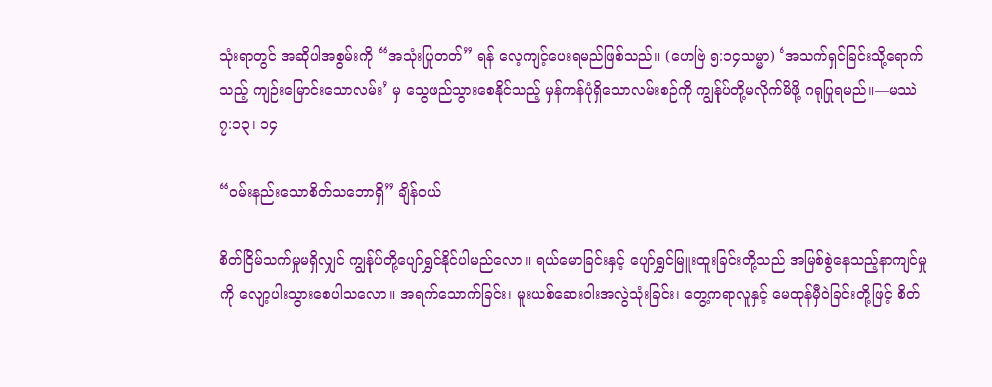သုံးရာတွင် အဆိုပါအစွမ်းကို “အသုံးပြုတတ်” ရန် လေ့ကျင့်ပေးရမည်ဖြစ်သည်။ (ဟေဗြဲ ၅:၁၄သမ္မာ) ‘အသက်ရှင်ခြင်းသို့ရောက်သည့် ကျဉ်းမြောင်းသောလမ်း’ မှ သွေဖည်သွားစေနိုင်သည့် မှန်ကန်ပုံရှိသောလမ်းစဉ်ကို ကျွန်ုပ်တို့မလိုက်မိဖို့ ဂရုပြုရမည်။—မဿဲ ၇:၁၃၊ ၁၄

“ဝမ်းနည်းသောစိတ်သဘောရှိ” ချိန်ဝယ်

စိတ်ငြိမ်သက်မှုမရှိလျှင် ကျွန်ုပ်တို့ပျော်ရွှင်နိုင်ပါမည်လော။ ရယ်မောခြင်းနှင့် ပျော်ရွှင်မြူးထူးခြင်းတို့သည် အမြစ်စွဲနေသည့်နာကျင်မှုကို လျော့ပါးသွားစေပါသလော။ အရက်သောက်ခြင်း၊ မူးယစ်ဆေးဝါးအလွဲသုံးခြင်း၊ တွေ့ကရာလူနှင့် မေထုန်မှီဝဲခြင်းတို့ဖြင့် စိတ်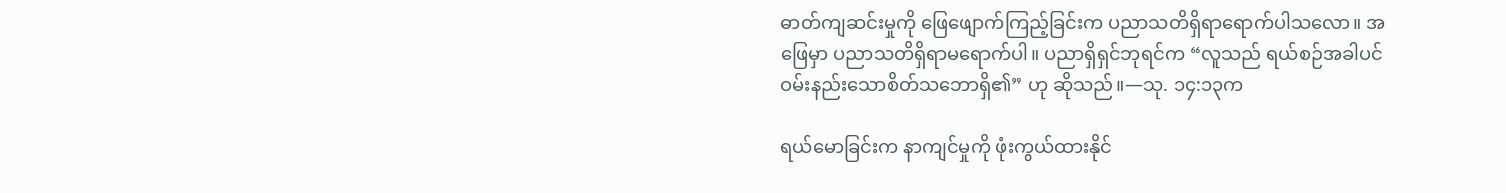ဓာတ်ကျဆင်းမှုကို ဖြေဖျောက်ကြည့်ခြင်းက ပညာသတိရှိရာရောက်ပါသလော။ အဖြေမှာ ပညာသတိရှိရာမရောက်ပါ။ ပညာရှိရှင်ဘုရင်က “လူသည် ရယ်စဉ်အခါပင် ဝမ်းနည်းသောစိတ်သဘောရှိ၏” ဟု ဆိုသည်။—သု. ၁၄:၁၃က

ရယ်မောခြင်းက နာကျင်မှုကို ဖုံးကွယ်ထားနိုင်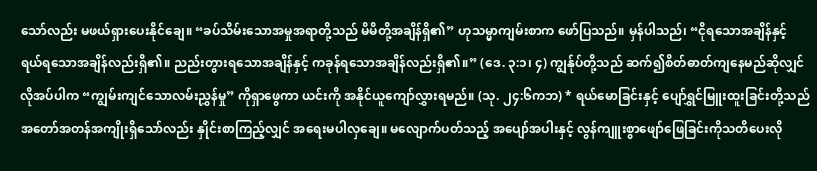သော်လည်း မဖယ်ရှားပေးနိုင်ချေ။ “ခပ်သိမ်းသောအမှုအရာတို့သည် မိမိတို့အချိန်ရှိ၏” ဟုသမ္မာကျမ်းစာက ဖော်ပြသည်။ မှန်ပါသည်၊ “ငိုရသောအချိန်နှင့် ရယ်ရသောအချိန်လည်းရှိ၏။ ညည်းတွားရသောအချိန်နှင့် ကခုန်ရသောအချိန်လည်းရှိ၏။” (ဒေ. ၃:၁၊ ၄) ကျွန်ုပ်တို့သည် ဆက်၍စိတ်ဓာတ်ကျနေမည်ဆိုလျှင် လိုအပ်ပါက “ကျွမ်းကျင်သောလမ်းညွှန်မှု” ကိုရှာဖွေကာ ယင်းကို အနိုင်ယူကျော်လွှားရမည်။ (သု. ၂၄:၆ကဘ) * ရယ်မောခြင်းနှင့် ပျော်ရွှင်မြူးထူးခြင်းတို့သည် အတော်အတန်အကျိုးရှိသော်လည်း နှိုင်းစာကြည့်လျှင် အရေးမပါလှချေ။ မလျောက်ပတ်သည့် အပျော်အပါးနှင့် လွန်ကျူးစွာဖျော်ဖြေခြင်းကိုသတိပေးလို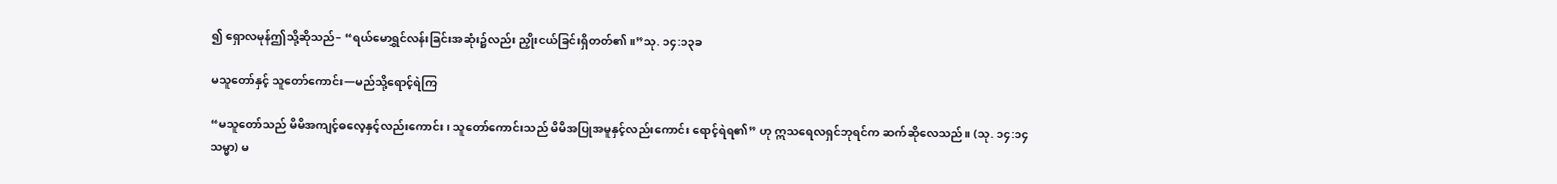၍ ရှောလမုန်ဤသို့ဆိုသည်– “ရယ်မောရွှင်လန်းခြင်းအဆုံး၌လည်း ညှိုးငယ်ခြင်းရှိတတ်၏။”သု. ၁၄:၁၃ခ

မသူတော်နှင့် သူတော်ကောင်း—မည်သို့ရောင့်ရဲကြ

“မသူတော်သည် မိမိအကျင့်ဓလေ့နှင့်လည်းကောင်း၊ သူတော်ကောင်းသည် မိမိအပြုအမူနှင့်လည်းကောင်း ရောင့်ရဲရ၏” ဟု ဣသရေလရှင်ဘုရင်က ဆက်ဆိုလေသည်။ (သု. ၁၄:၁၄သမ္မာ) မ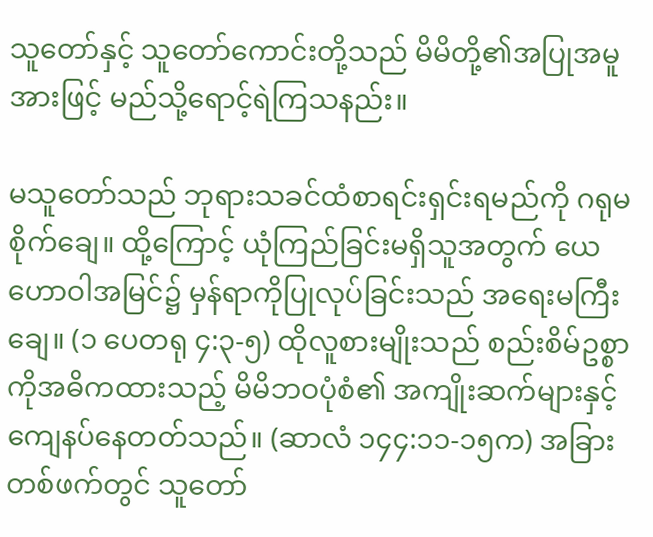သူတော်နှင့် သူတော်ကောင်းတို့သည် မိမိတို့၏အပြုအမူအားဖြင့် မည်သို့ရောင့်ရဲကြသနည်း။

မသူတော်သည် ဘုရားသခင်ထံစာရင်းရှင်းရမည်ကို ဂရုမစိုက်ချေ။ ထို့ကြောင့် ယုံကြည်ခြင်းမရှိသူအတွက် ယေဟောဝါအမြင်၌ မှန်ရာကိုပြုလုပ်ခြင်းသည် အရေးမကြီးချေ။ (၁ ပေတရု ၄:၃-၅) ထိုလူစားမျိုးသည် စည်းစိမ်ဥစ္စာကိုအဓိကထားသည့် မိမိဘဝပုံစံ၏ အကျိုးဆက်များနှင့်ကျေနပ်နေတတ်သည်။ (ဆာလံ ၁၄၄:၁၁-၁၅က) အခြားတစ်ဖက်တွင် သူတော်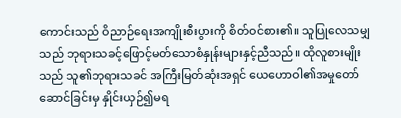ကောင်းသည် ဝိညာဉ်ရေးအကျိုးစီးပွားကို စိတ်ဝင်စား၏။ သူပြုလေသမျှသည် ဘုရားသခင့်ဖြောင့်မတ်သောစံနှုန်းများနှင့်ညီသည်။ ထိုလူစားမျိုးသည် သူ၏ဘုရားသခင် အကြီးမြတ်ဆုံးအရှင် ယေဟောဝါ၏အမှုတော်ဆောင်ခြင်းမှ နှိုင်းယှဉ်၍မရ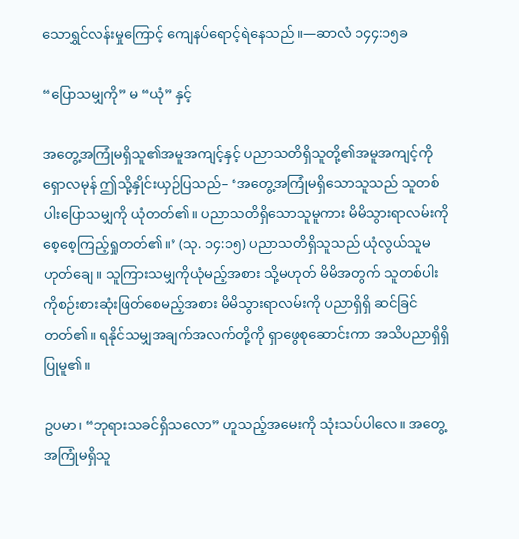သောရွှင်လန်းမှုကြောင့် ကျေနပ်ရောင့်ရဲနေသည်။—ဆာလံ ၁၄၄:၁၅ခ

“ပြောသမျှကို” မ “ယုံ” နှင့်

အတွေ့အကြုံမရှိသူ၏အမူအကျင့်နှင့် ပညာသတိရှိသူတို့၏အမူအကျင့်ကို ရှောလမုန် ဤသို့နှိုင်းယှဉ်ပြသည်– ‘အတွေ့အကြုံမရှိသောသူသည် သူတစ်ပါးပြောသမျှကို ယုံတတ်၏။ ပညာသတိရှိသောသူမူကား မိမိသွားရာလမ်းကို စေ့စေ့ကြည့်ရှုတတ်၏။’ (သု. ၁၄:၁၅) ပညာသတိရှိသူသည် ယုံလွယ်သူမဟုတ်ချေ။ သူကြားသမျှကိုယုံမည့်အစား သို့မဟုတ် မိမိအတွက် သူတစ်ပါးကိုစဉ်းစားဆုံးဖြတ်စေမည့်အစား မိမိသွားရာလမ်းကို ပညာရှိရှိ ဆင်ခြင်တတ်၏။ ရနိုင်သမျှအချက်အလက်တို့ကို ရှာဖွေစုဆောင်းကာ အသိပညာရှိရှိ ပြုမူ၏။

ဥပမာ၊ “ဘုရားသခင်ရှိသလော” ဟူသည့်အမေးကို သုံးသပ်ပါလေ။ အတွေ့အကြုံမရှိသူ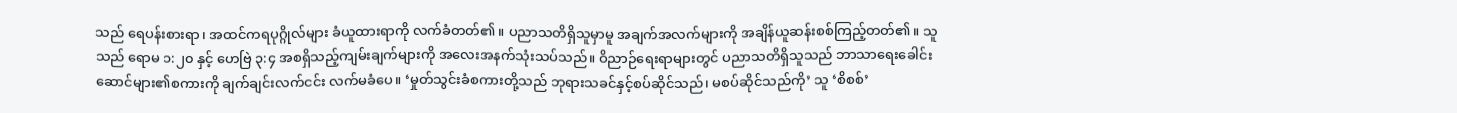သည် ရေပန်းစားရာ၊ အထင်ကရပုဂ္ဂိုလ်များ ခံယူထားရာကို လက်ခံတတ်၏။ ပညာသတိရှိသူမှာမူ အချက်အလက်များကို အချိန်ယူဆန်းစစ်ကြည့်တတ်၏။ သူသည် ရောမ ၁:၂၀ နှင့် ဟေဗြဲ ၃:၄ အစရှိသည့်ကျမ်းချက်များကို အလေးအနက်သုံးသပ်သည်။ ဝိညာဉ်ရေးရာများတွင် ပညာသတိရှိသူသည် ဘာသာရေးခေါင်းဆောင်များ၏စကားကို ချက်ချင်းလက်ငင်း လက်မခံပေ။ ‘မှုတ်သွင်းခံစကားတို့သည် ဘုရားသခင်နှင့်စပ်ဆိုင်သည်၊ မစပ်ဆိုင်သည်ကို’ သူ ‘စိစစ်’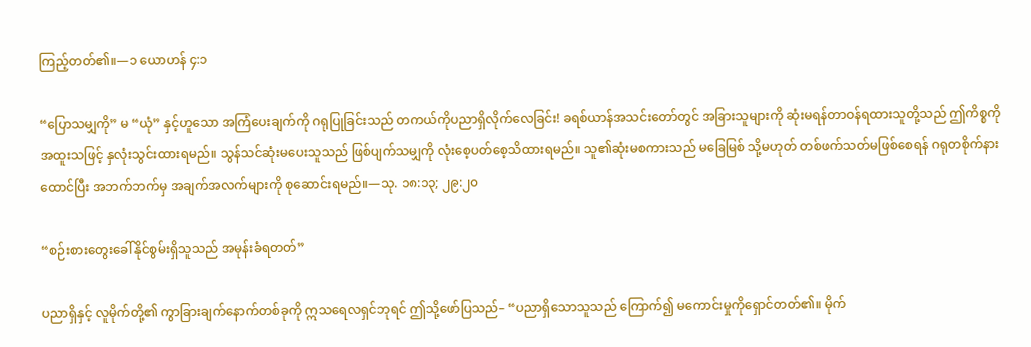ကြည့်တတ်၏။—၁ ယောဟန် ၄:၁

“ပြောသမျှကို” မ “ယုံ” နှင့်ဟူသော အကြံပေးချက်ကို ဂရုပြုခြင်းသည် တကယ်ကိုပညာရှိလိုက်လေခြင်း! ခရစ်ယာန်အသင်းတော်တွင် အခြားသူများကို ဆုံးမရန်တာဝန်ရထားသူတို့သည် ဤကိစ္စကို အထူးသဖြင့် နှလုံးသွင်းထားရမည်။ သွန်သင်ဆုံးမပေးသူသည် ဖြစ်ပျက်သမျှကို လုံးစေ့ပတ်စေ့သိထားရမည်။ သူ၏ဆုံးမစကားသည် မခြေမြစ် သို့မဟုတ် တစ်ဖက်သတ်မဖြစ်စေရန် ဂရုတစိုက်နားထောင်ပြီး အဘက်ဘက်မှ အချက်အလက်များကို စုဆောင်းရမည်။—သု. ၁၈:၁၃; ၂၉:၂၀

“စဉ်းစားတွေးခေါ်နိုင်စွမ်းရှိသူသည် အမုန်းခံရတတ်”

ပညာရှိနှင့် လူမိုက်တို့၏ ကွာခြားချက်နောက်တစ်ခုကို ဣသရေလရှင်ဘုရင် ဤသို့ဖော်ပြသည်– “ပညာရှိသောသူသည် ကြောက်၍ မကောင်းမှုကိုရှောင်တတ်၏။ မိုက်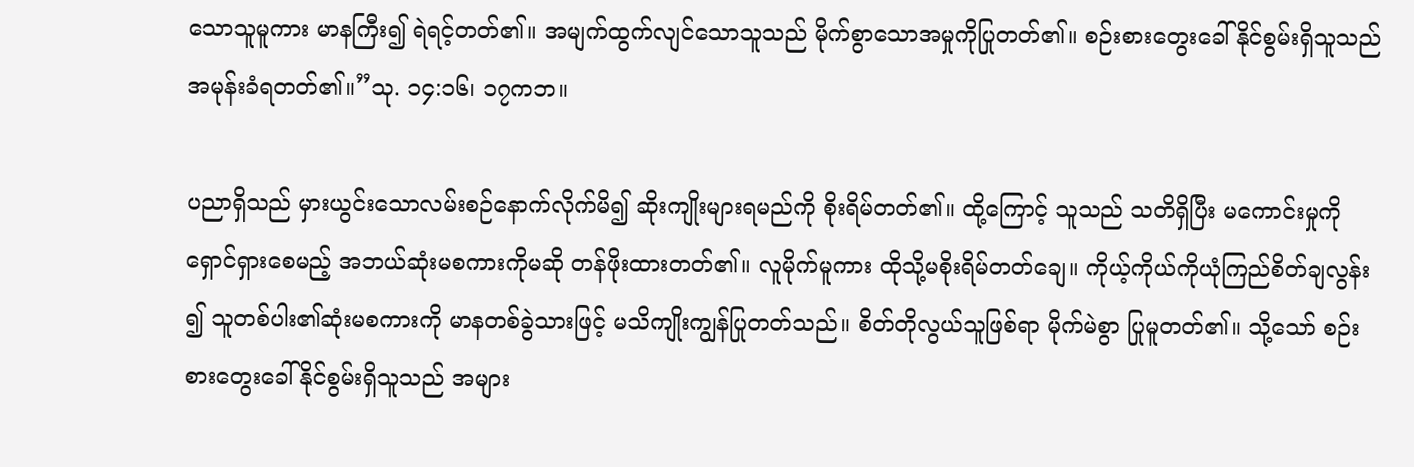သောသူမူကား မာနကြီး၍ ရဲရင့်တတ်၏။ အမျက်ထွက်လျင်သောသူသည် မိုက်စွာသောအမှုကိုပြုတတ်၏။ စဉ်းစားတွေးခေါ်နိုင်စွမ်းရှိသူသည် အမုန်းခံရတတ်၏။”သု. ၁၄:၁၆၊ ၁၇ကဘ။

ပညာရှိသည် မှားယွင်းသောလမ်းစဉ်နောက်လိုက်မိ၍ ဆိုးကျိုးများရမည်ကို စိုးရိမ်တတ်၏။ ထို့ကြောင့် သူသည် သတိရှိပြီး မကောင်းမှုကိုရှောင်ရှားစေမည့် အဘယ်ဆုံးမစကားကိုမဆို တန်ဖိုးထားတတ်၏။ လူမိုက်မူကား ထိုသို့မစိုးရိမ်တတ်ချေ။ ကိုယ့်ကိုယ်ကိုယုံကြည်စိတ်ချလွန်း၍ သူတစ်ပါး၏ဆုံးမစကားကို မာနတစ်ခွဲသားဖြင့် မသိကျိုးကျွန်ပြုတတ်သည်။ စိတ်တိုလွယ်သူဖြစ်ရာ မိုက်မဲစွာ ပြုမူတတ်၏။ သို့သော် စဉ်းစားတွေးခေါ်နိုင်စွမ်းရှိသူသည် အများ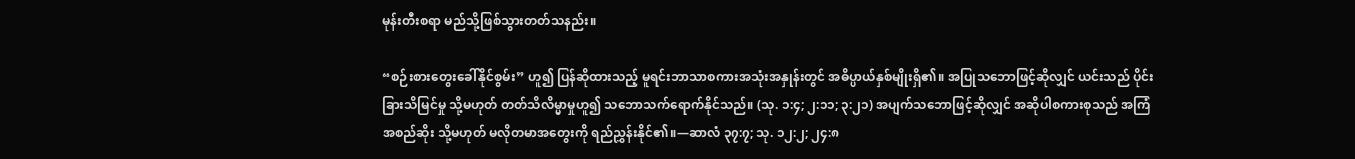မုန်းတီးစရာ မည်သို့ဖြစ်သွားတတ်သနည်း။

“စဉ်းစားတွေးခေါ်နိုင်စွမ်း” ဟူ၍ ပြန်ဆိုထားသည့် မူရင်းဘာသာစကားအသုံးအနှုန်းတွင် အဓိပ္ပာယ်နှစ်မျိုးရှိ၏။ အပြုသဘောဖြင့်ဆိုလျှင် ယင်းသည် ပိုင်းခြားသိမြင်မှု သို့မဟုတ် တတ်သိလိမ္မာမှုဟူ၍ သဘောသက်ရောက်နိုင်သည်။ (သု. ၁:၄; ၂:၁၁; ၃:၂၁) အပျက်သဘောဖြင့်ဆိုလျှင် အဆိုပါစကားစုသည် အကြံအစည်ဆိုး သို့မဟုတ် မလိုတမာအတွေးကို ရည်ညွှန်းနိုင်၏။—ဆာလံ ၃၇:၇; သု. ၁၂:၂; ၂၄:၈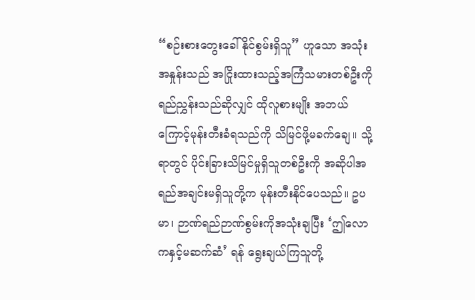“စဉ်းစားတွေးခေါ်နိုင်စွမ်းရှိသူ” ဟူသော အသုံးအနှုန်းသည် အငြိုးထားသည့်အကြံသမားတစ်ဦးကို ရည်ညွှန်းသည်ဆိုလျှင် ထိုလူစားမျိုး အဘယ်ကြောင့်မုန်းတီးခံရသည်ကို သိမြင်ဖို့မခက်ချေ။ သို့ရာတွင် ပိုင်းခြားသိမြင်မှုရှိသူတစ်ဦးကို အဆိုပါအရည်အချင်းမရှိသူတို့က မုန်းတီးနိုင်ပေသည်။ ဥပမာ၊ ဉာဏ်ရည်ဉာဏ်စွမ်းကိုအသုံးချပြီး ‘ဤလောကနှင့်မဆက်ဆံ’ ရန် ရွေးချယ်ကြသူတို့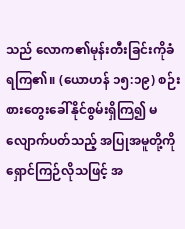သည် လောက၏မုန်းတီးခြင်းကိုခံရကြ၏။ (ယောဟန် ၁၅:၁၉) စဉ်းစားတွေးခေါ်နိုင်စွမ်းရှိကြ၍ မလျောက်ပတ်သည့် အပြုအမူတို့ကိုရှောင်ကြဉ်လိုသဖြင့် အ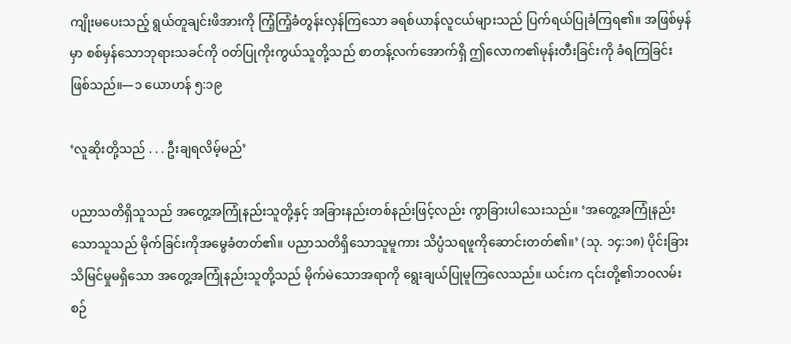ကျိုးမပေးသည့် ရွယ်တူချင်းဖိအားကို ကြံ့ကြံ့ခံတွန်းလှန်ကြသော ခရစ်ယာန်လူငယ်များသည် ပြက်ရယ်ပြုခံကြရ၏။ အဖြစ်မှန်မှာ စစ်မှန်သောဘုရားသခင်ကို ဝတ်ပြုကိုးကွယ်သူတို့သည် စာတန့်လက်အောက်ရှိ ဤလောက၏မုန်းတီးခြင်းကို ခံရကြခြင်းဖြစ်သည်။—၁ ယောဟန် ၅:၁၉

‘လူဆိုးတို့သည် . . . ဦးချရလိမ့်မည်’

ပညာသတိရှိသူသည် အတွေ့အကြုံနည်းသူတို့နှင့် အခြားနည်းတစ်နည်းဖြင့်လည်း ကွာခြားပါသေးသည်။ ‘အတွေ့အကြုံနည်းသောသူသည် မိုက်ခြင်းကိုအမွေခံတတ်၏။ ပညာသတိရှိသောသူမူကား သိပ္ပံသရဖူကိုဆောင်းတတ်၏။’ (သု. ၁၄:၁၈) ပိုင်းခြားသိမြင်မှုမရှိသော အတွေ့အကြုံနည်းသူတို့သည် မိုက်မဲသောအရာကို ရွေးချယ်ပြုမူကြလေသည်။ ယင်းက ၎င်းတို့၏ဘဝလမ်းစဉ်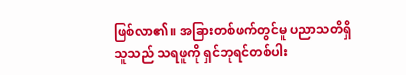ဖြစ်လာ၏။ အခြားတစ်ဖက်တွင်မူ ပညာသတိရှိသူသည် သရဖူကို ရှင်ဘုရင်တစ်ပါး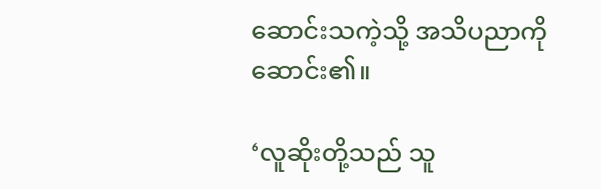ဆောင်းသကဲ့သို့ အသိပညာကိုဆောင်း၏။

‘လူဆိုးတို့သည် သူ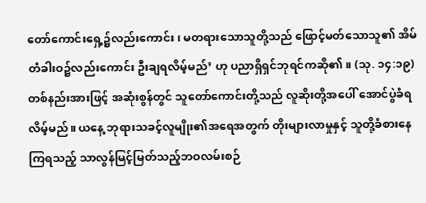တော်ကောင်းရှေ့၌လည်းကောင်း၊ မတရားသောသူတို့သည် ဖြောင့်မတ်သောသူ၏ အိမ်တံခါးဝ၌လည်းကောင်း ဦးချရလိမ့်မည်’ ဟု ပညာရှိရှင်ဘုရင်ကဆို၏။ (သု. ၁၄:၁၉) တစ်နည်းအားဖြင့် အဆုံးစွန်တွင် သူတော်ကောင်းတို့သည် လူဆိုးတို့အပေါ် အောင်ပွဲခံရလိမ့်မည်။ ယနေ့ ဘုရားသခင့်လူမျိုး၏အရေအတွက် တိုးများလာမှုနှင့် သူတို့ခံစားနေကြရသည့် သာလွန်မြင့်မြတ်သည့်ဘဝလမ်းစဉ်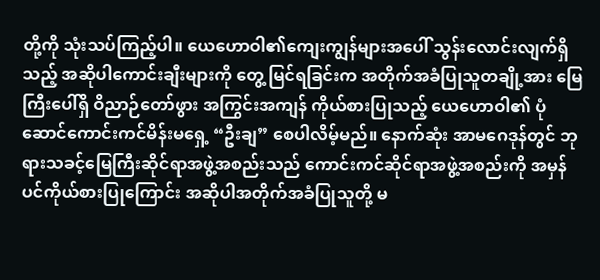တို့ကို သုံးသပ်ကြည့်ပါ။ ယေဟောဝါ၏ကျေးကျွန်များအပေါ် သွန်းလောင်းလျက်ရှိသည့် အဆိုပါကောင်းချီးများကို တွေ့ မြင်ရခြင်းက အတိုက်အခံပြုသူတချို့အား မြေကြီးပေါ်ရှိ ဝိညာဉ်တော်ဖွား အကြွင်းအကျန် ကိုယ်စားပြုသည့် ယေဟောဝါ၏ ပုံဆောင်ကောင်းကင်မိန်းမရှေ့ “ဦးချ” စေပါလိမ့်မည်။ နောက်ဆုံး အာမဂေဒုန်တွင် ဘုရားသခင့်မြေကြီးဆိုင်ရာအဖွဲ့အစည်းသည် ကောင်းကင်ဆိုင်ရာအဖွဲ့အစည်းကို အမှန်ပင်ကိုယ်စားပြုကြောင်း အဆိုပါအတိုက်အခံပြုသူတို့ မ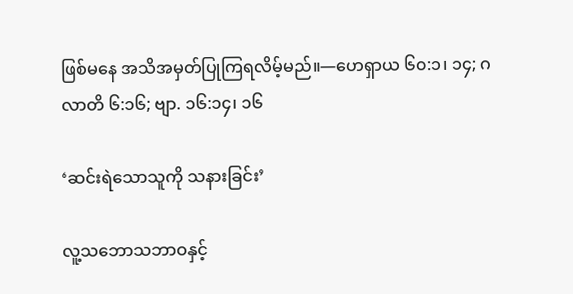ဖြစ်မနေ အသိအမှတ်ပြုကြရလိမ့်မည်။—ဟေရှာယ ၆၀:၁၊ ၁၄; ဂလာတိ ၆:၁၆; ဗျာ. ၁၆:၁၄၊ ၁၆

‘ဆင်းရဲသောသူကို သနားခြင်း’

လူ့သဘောသဘာဝနှင့်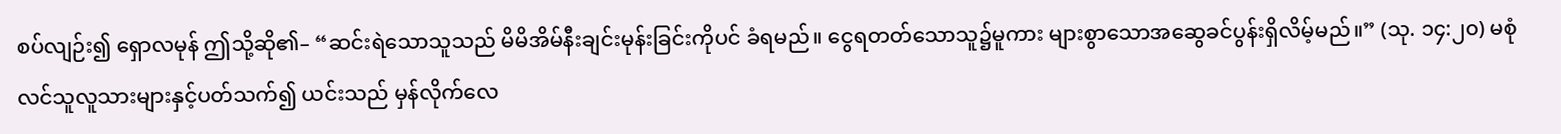စပ်လျဉ်း၍ ရှောလမုန် ဤသို့ဆို၏– “ဆင်းရဲသောသူသည် မိမိအိမ်နီးချင်းမုန်းခြင်းကိုပင် ခံရမည်။ ငွေရတတ်သောသူ၌မူကား များစွာသောအဆွေခင်ပွန်းရှိလိမ့်မည်။” (သု. ၁၄:၂၀) မစုံလင်သူလူသားများနှင့်ပတ်သက်၍ ယင်းသည် မှန်လိုက်လေ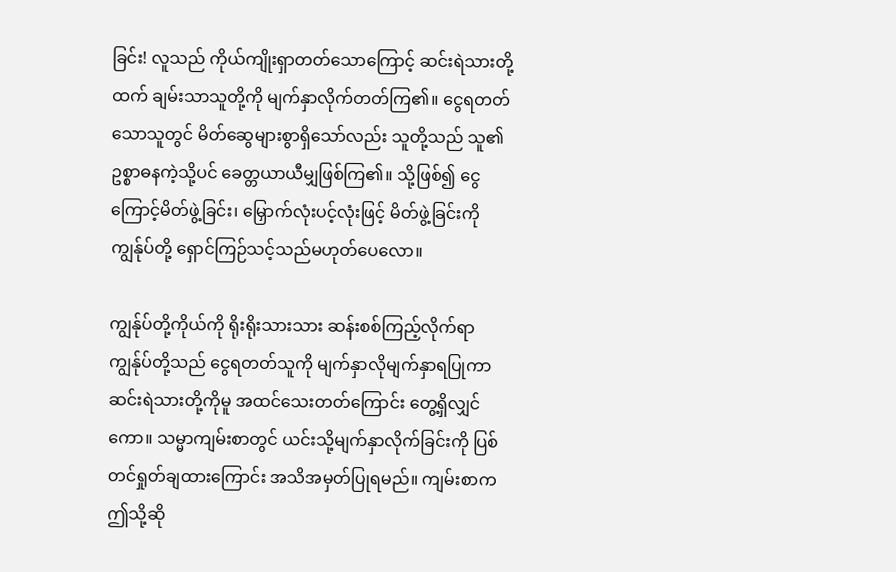ခြင်း! လူသည် ကိုယ်ကျိုးရှာတတ်သောကြောင့် ဆင်းရဲသားတို့ထက် ချမ်းသာသူတို့ကို မျက်နှာလိုက်တတ်ကြ၏။ ငွေရတတ်သောသူတွင် မိတ်ဆွေများစွာရှိသော်လည်း သူတို့သည် သူ၏ဥစ္စာဓနကဲ့သို့ပင် ခေတ္တယာယီမျှဖြစ်ကြ၏။ သို့ဖြစ်၍ ငွေကြောင့်မိတ်ဖွဲ့ခြင်း၊ မြှောက်လုံးပင့်လုံးဖြင့် မိတ်ဖွဲ့ခြင်းကို ကျွန်ုပ်တို့ ရှောင်ကြဉ်သင့်သည်မဟုတ်ပေလော။

ကျွန်ုပ်တို့ကိုယ်ကို ရိုးရိုးသားသား ဆန်းစစ်ကြည့်လိုက်ရာ ကျွန်ုပ်တို့သည် ငွေရတတ်သူကို မျက်နှာလိုမျက်နှာရပြုကာ ဆင်းရဲသားတို့ကိုမူ အထင်သေးတတ်ကြောင်း တွေ့ရှိလျှင်ကော။ သမ္မာကျမ်းစာတွင် ယင်းသို့မျက်နှာလိုက်ခြင်းကို ပြစ်တင်ရှုတ်ချထားကြောင်း အသိအမှတ်ပြုရမည်။ ကျမ်းစာက ဤသို့ဆို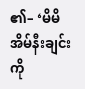၏– ‘မိမိအိမ်နီးချင်းကို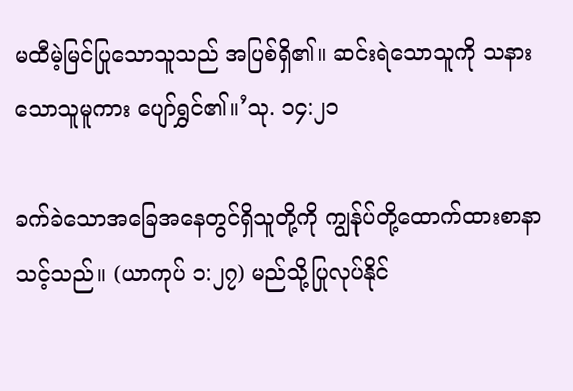မထီမဲ့မြင်ပြုသောသူသည် အပြစ်ရှိ၏။ ဆင်းရဲသောသူကို သနားသောသူမူကား ပျော်ရွှင်၏။’သု. ၁၄:၂၁

ခက်ခဲသောအခြေအနေတွင်ရှိသူတို့ကို ကျွန်ုပ်တို့ထောက်ထားစာနာသင့်သည်။ (ယာကုပ် ၁:၂၇) မည်သို့ပြုလုပ်နိုင်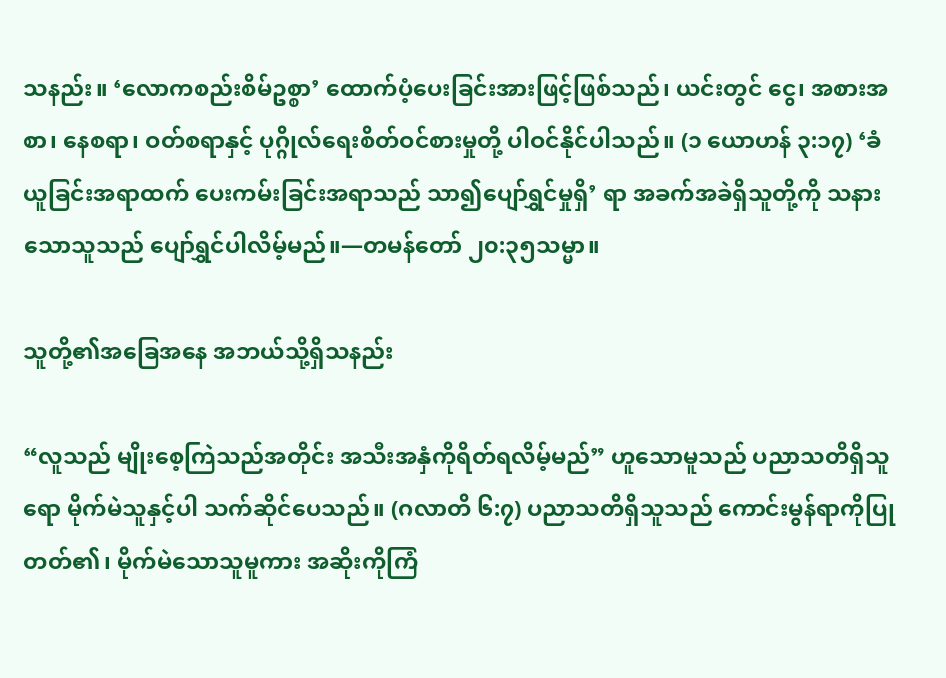သနည်း။ ‘လောကစည်းစိမ်ဥစ္စာ’ ထောက်ပံ့ပေးခြင်းအားဖြင့်ဖြစ်သည်၊ ယင်းတွင် ငွေ၊ အစားအစာ၊ နေစရာ၊ ဝတ်စရာနှင့် ပုဂ္ဂိုလ်ရေးစိတ်ဝင်စားမှုတို့ ပါဝင်နိုင်ပါသည်။ (၁ ယောဟန် ၃:၁၇) ‘ခံယူခြင်းအရာထက် ပေးကမ်းခြင်းအရာသည် သာ၍ပျော်ရွှင်မှုရှိ’ ရာ အခက်အခဲရှိသူတို့ကို သနားသောသူသည် ပျော်ရွှင်ပါလိမ့်မည်။—တမန်တော် ၂၀:၃၅သမ္မာ။

သူတို့၏အခြေအနေ အဘယ်သို့ရှိသနည်း

“လူသည် မျိုးစေ့ကြဲသည်အတိုင်း အသီးအနှံကိုရိတ်ရလိမ့်မည်” ဟူသောမူသည် ပညာသတိရှိသူရော မိုက်မဲသူနှင့်ပါ သက်ဆိုင်ပေသည်။ (ဂလာတိ ၆:၇) ပညာသတိရှိသူသည် ကောင်းမွန်ရာကိုပြုတတ်၏၊ မိုက်မဲသောသူမူကား အဆိုးကိုကြံ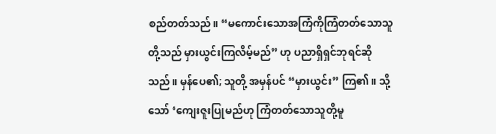စည်တတ်သည်။ “မကောင်းသောအကြံကိုကြံတတ်သောသူတို့သည် မှားယွင်းကြလိမ့်မည်” ဟု ပညာရှိရှင်ဘုရင်ဆိုသည်။ မှန်ပေ၏; သူတို့ အမှန်ပင် “မှားယွင်း” ကြ၏။ သို့သော် ‘ကျေးဇူးပြုမည်ဟု ကြံတတ်သောသူတို့မူ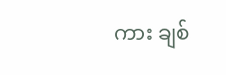ကား ချစ်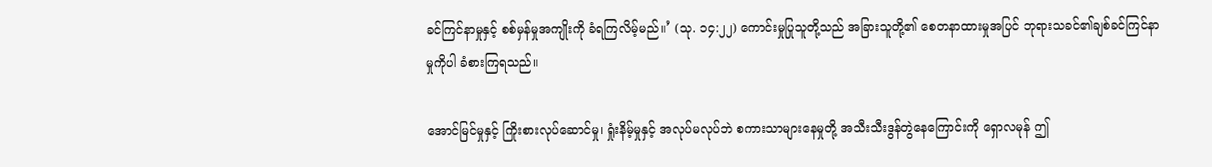ခင်ကြင်နာမှုနှင့် စစ်မှန်မှုအကျိုးကို ခံရကြလိမ့်မည်။’ (သု. ၁၄:၂၂) ကောင်းမှုပြုသူတို့သည် အခြားသူတို့၏ စေတနာထားမှုအပြင် ဘုရားသခင်၏ချစ်ခင်ကြင်နာမှုကိုပါ ခံစားကြရသည်။

အောင်မြင်မှုနှင့် ကြိုးစားလုပ်ဆောင်မှု၊ ရှုံးနိမ့်မှုနှင့် အလုပ်မလုပ်ဘဲ စကားသာများနေမှုတို့ အသီးသီးဒွန်တွဲနေကြောင်းကို ရှောလမုန် ဤ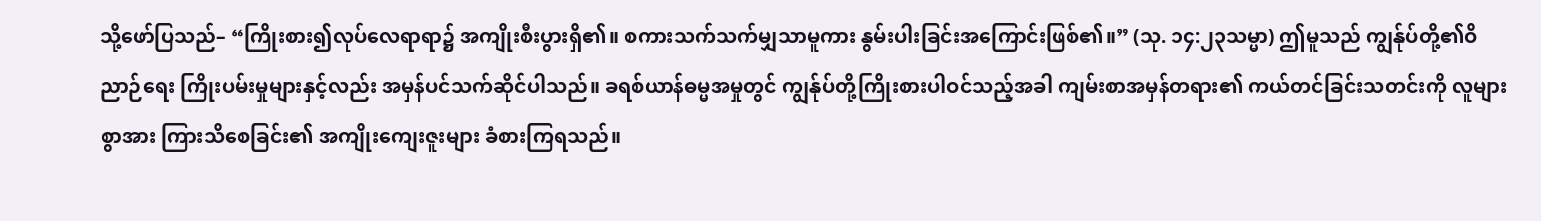သို့ဖော်ပြသည်– “ကြိုးစား၍လုပ်လေရာရာ၌ အကျိုးစီးပွားရှိ၏။ စကားသက်သက်မျှသာမူကား နွမ်းပါးခြင်းအကြောင်းဖြစ်၏။” (သု. ၁၄:၂၃သမ္မာ) ဤမူသည် ကျွန်ုပ်တို့၏ဝိညာဉ်ရေး ကြိုးပမ်းမှုများနှင့်လည်း အမှန်ပင်သက်ဆိုင်ပါသည်။ ခရစ်ယာန်ဓမ္မအမှုတွင် ကျွန်ုပ်တို့ကြိုးစားပါဝင်သည့်အခါ ကျမ်းစာအမှန်တရား၏ ကယ်တင်ခြင်းသတင်းကို လူများစွာအား ကြားသိစေခြင်း၏ အကျိုးကျေးဇူးများ ခံစားကြရသည်။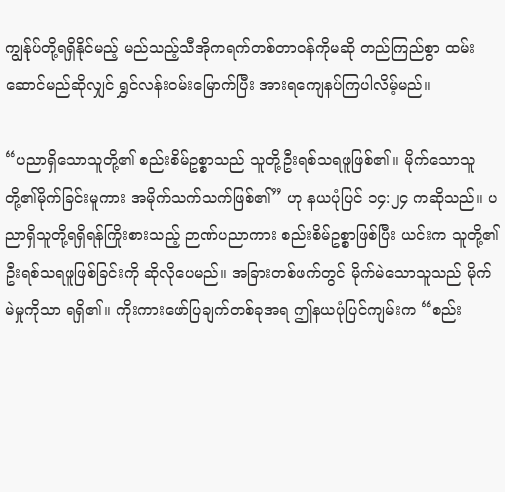ကျွန်ုပ်တို့ရရှိနိုင်မည့် မည်သည့်သီအိုကရက်တစ်တာဝန်ကိုမဆို တည်ကြည်စွာ ထမ်းဆောင်မည်ဆိုလျှင် ရွှင်လန်းဝမ်းမြောက်ပြီး အားရကျေနပ်ကြပါလိမ့်မည်။

“ပညာရှိသောသူတို့၏ စည်းစိမ်ဥစ္စာသည် သူတို့ဦးရစ်သရဖူဖြစ်၏။ မိုက်သောသူတို့၏မိုက်ခြင်းမူကား အမိုက်သက်သက်ဖြစ်၏” ဟု နယပုံပြင် ၁၄:၂၄ ကဆိုသည်။ ပညာရှိသူတို့ရရှိရန်ကြိုးစားသည့် ဉာဏ်ပညာကား စည်းစိမ်ဥစ္စာဖြစ်ပြီး ယင်းက သူတို့၏ ဦးရစ်သရဖူဖြစ်ခြင်းကို ဆိုလိုပေမည်။ အခြားတစ်ဖက်တွင် မိုက်မဲသောသူသည် မိုက်မဲမှုကိုသာ ရရှိ၏။ ကိုးကားဖော်ပြချက်တစ်ခုအရ ဤနယပုံပြင်ကျမ်းက “စည်း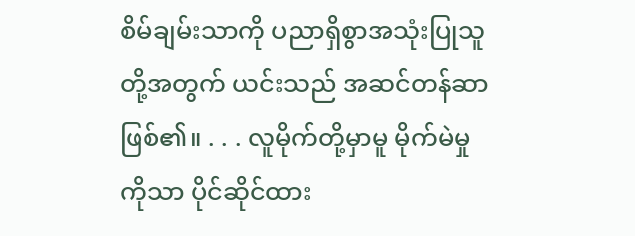စိမ်ချမ်းသာကို ပညာရှိစွာအသုံးပြုသူတို့အတွက် ယင်းသည် အဆင်တန်ဆာဖြစ်၏။ . . . လူမိုက်တို့မှာမူ မိုက်မဲမှုကိုသာ ပိုင်ဆိုင်ထား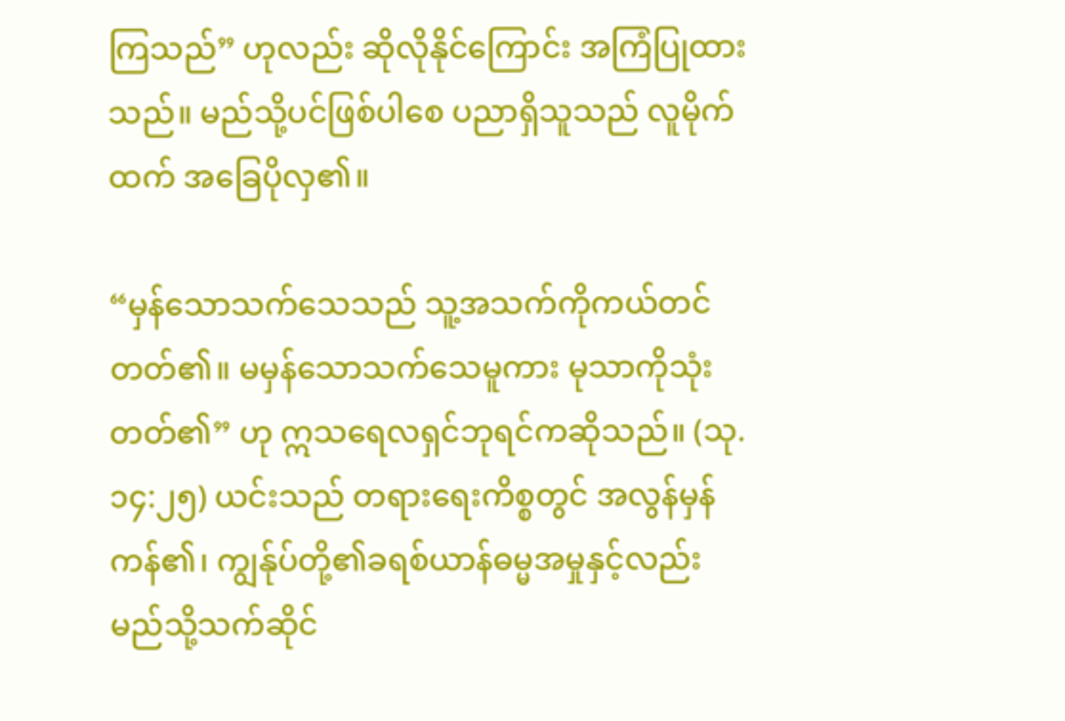ကြသည်” ဟုလည်း ဆိုလိုနိုင်ကြောင်း အကြံပြုထားသည်။ မည်သို့ပင်ဖြစ်ပါစေ ပညာရှိသူသည် လူမိုက်ထက် အခြေပိုလှ၏။

“မှန်သောသက်သေသည် သူ့အသက်ကိုကယ်တင်တတ်၏။ မမှန်သောသက်သေမူကား မုသာကိုသုံးတတ်၏” ဟု ဣသရေလရှင်ဘုရင်ကဆိုသည်။ (သု. ၁၄:၂၅) ယင်းသည် တရားရေးကိစ္စတွင် အလွန်မှန်ကန်၏၊ ကျွန်ုပ်တို့၏ခရစ်ယာန်ဓမ္မအမှုနှင့်လည်း မည်သို့သက်ဆိုင်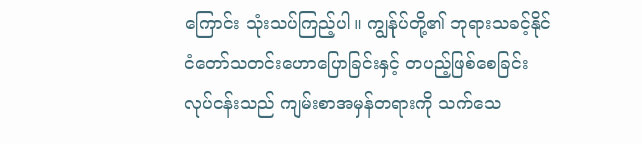ကြောင်း သုံးသပ်ကြည့်ပါ။ ကျွန်ုပ်တို့၏ ဘုရားသခင့်နိုင်ငံတော်သတင်းဟောပြောခြင်းနှင့် တပည့်ဖြစ်စေခြင်းလုပ်ငန်းသည် ကျမ်းစာအမှန်တရားကို သက်သေ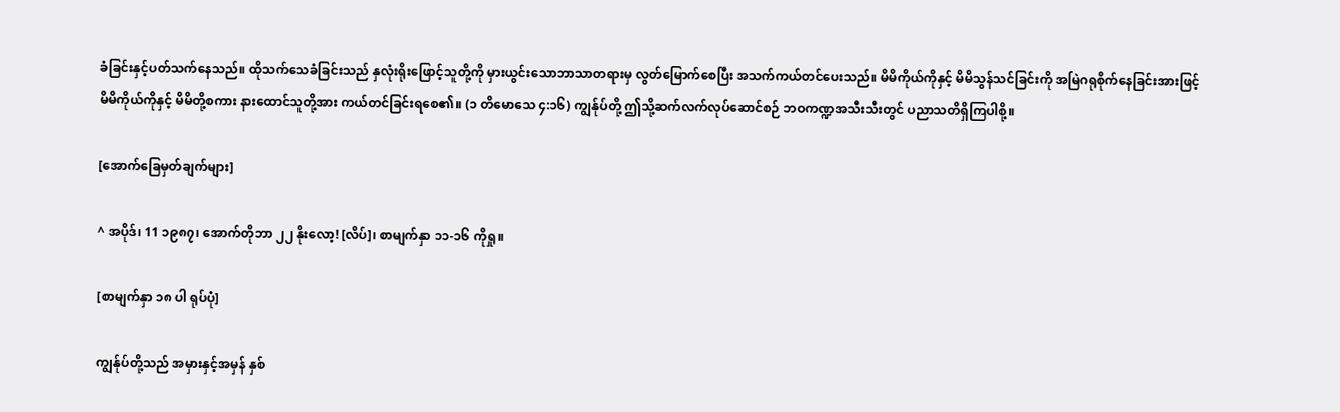ခံခြင်းနှင့်ပတ်သက်နေသည်။ ထိုသက်သေခံခြင်းသည် နှလုံးရိုးဖြောင့်သူတို့ကို မှားယွင်းသောဘာသာတရားမှ လွတ်မြောက်စေပြီး အသက်ကယ်တင်ပေးသည်။ မိမိကိုယ်ကိုနှင့် မိမိသွန်သင်ခြင်းကို အမြဲဂရုစိုက်နေခြင်းအားဖြင့် မိမိကိုယ်ကိုနှင့် မိမိတို့စကား နားထောင်သူတို့အား ကယ်တင်ခြင်းရစေ၏။ (၁ တိမောသေ ၄:၁၆) ကျွန်ုပ်တို့ ဤသို့ဆက်လက်လုပ်ဆောင်စဉ် ဘဝကဏ္ဍအသီးသီးတွင် ပညာသတိရှိကြပါစို့။

[အောက်ခြေမှတ်ချက်များ]

^ အပိုဒ်၊ 11 ၁၉၈၇၊ အောက်တိုဘာ ၂၂ နိုးလော့! [လိပ်]၊ စာမျက်နှာ ၁၁-၁၆ ကိုရှု။

[စာမျက်နှာ ၁၈ ပါ ရုပ်ပုံ]

ကျွန်ုပ်တို့သည် အမှားနှင့်အမှန် နှစ်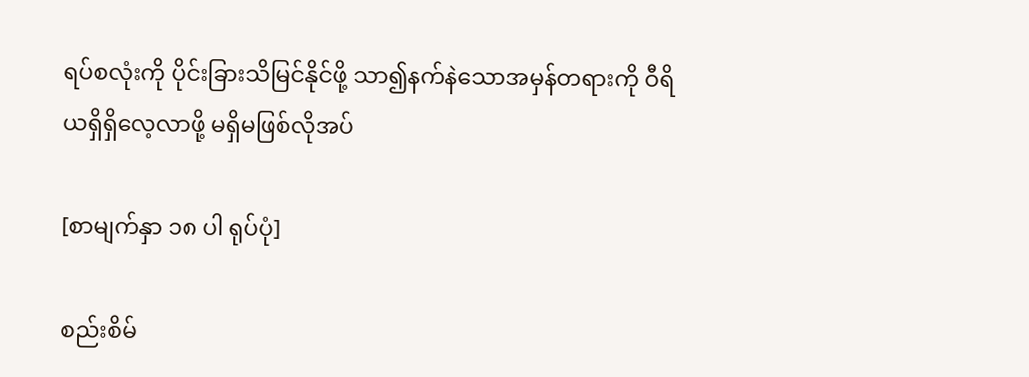ရပ်စလုံးကို ပိုင်းခြားသိမြင်နိုင်ဖို့ သာ၍နက်နဲသောအမှန်တရားကို ဝီရိယရှိရှိလေ့လာဖို့ မရှိမဖြစ်လိုအပ်

[စာမျက်နှာ ၁၈ ပါ ရုပ်ပုံ]

စည်းစိမ်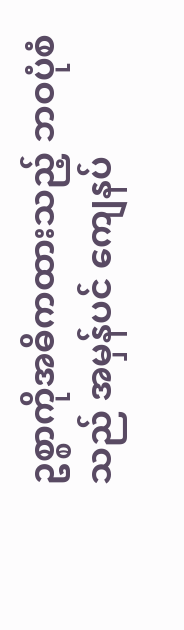ဥစ္စာကိုအဓိကထားသည့် ဘဝပုံစံသည် အမှန်ပင် ကျေနပ်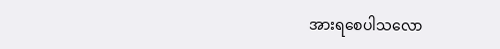အားရစေပါသလော